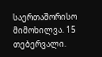საერთაშორისო მიმოხილვა. 15 თებერვალი.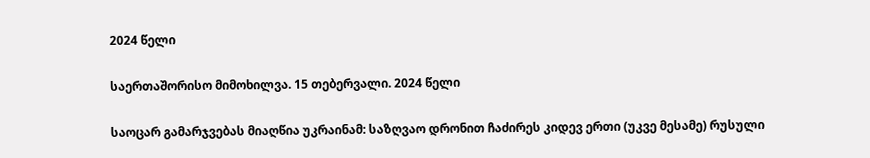2024 წელი

საერთაშორისო მიმოხილვა. 15 თებერვალი. 2024 წელი

საოცარ გამარჯვებას მიაღწია უკრაინამ: საზღვაო დრონით ჩაძირეს კიდევ ერთი (უკვე მესამე) რუსული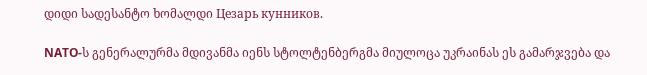დიდი სადესანტო ხომალდი Цезарь кунников.

NATO-ს გენერალურმა მდივანმა იენს სტოლტენბერგმა მიულოცა უკრაინას ეს გამარჯვება და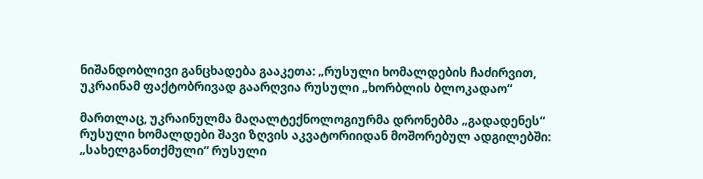ნიშანდობლივი განცხადება გააკეთა: „რუსული ხომალდების ჩაძირვით, უკრაინამ ფაქტობრივად გაარღვია რუსული „ხორბლის ბლოკადაო“

მართლაც, უკრაინულმა მაღალტექნოლოგიურმა დრონებმა „გადადენეს“ რუსული ხომალდები შავი ზღვის აკვატორიიდან მოშორებულ ადგილებში: „სახელგანთქმული“ რუსული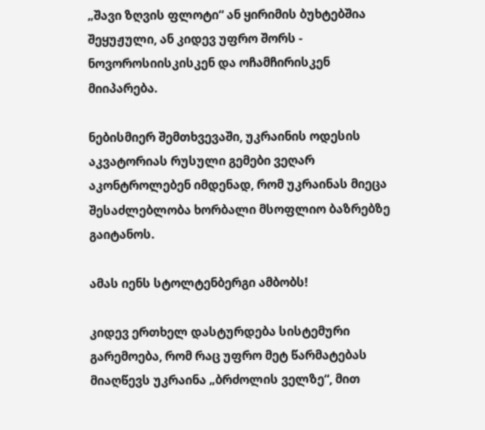„შავი ზღვის ფლოტი“ ან ყირიმის ბუხტებშია შეყუჟული, ან კიდევ უფრო შორს - ნოვოროსიისკისკენ და ოჩამჩირისკენ მიიპარება.

ნებისმიერ შემთხვევაში, უკრაინის ოდესის აკვატორიას რუსული გემები ვეღარ აკონტროლებენ იმდენად, რომ უკრაინას მიეცა შესაძლებლობა ხორბალი მსოფლიო ბაზრებზე გაიტანოს.

ამას იენს სტოლტენბერგი ამბობს!

კიდევ ერთხელ დასტურდება სისტემური გარემოება, რომ რაც უფრო მეტ წარმატებას მიაღწევს უკრაინა „ბრძოლის ველზე“, მით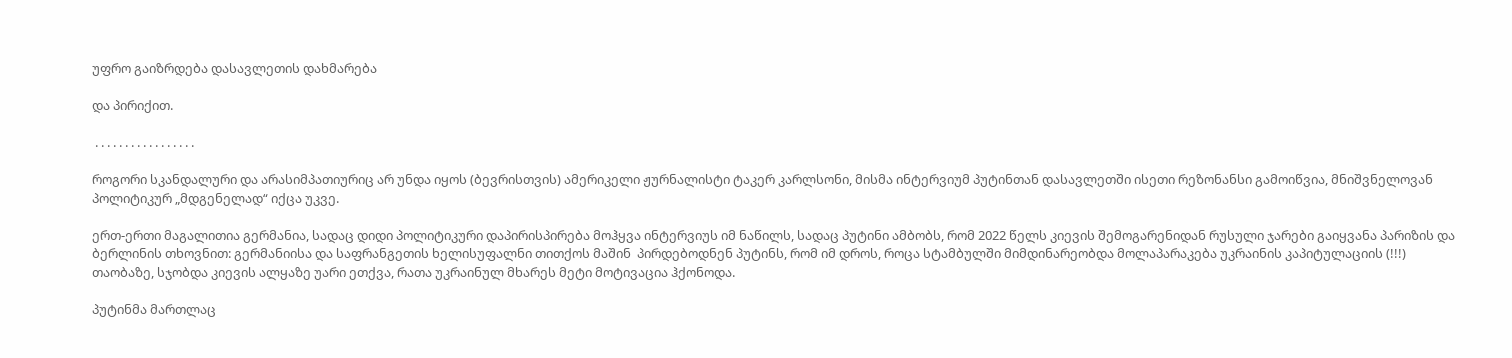უფრო გაიზრდება დასავლეთის დახმარება

და პირიქით.

 . . . . . . . . . . . . . . . . .

როგორი სკანდალური და არასიმპათიურიც არ უნდა იყოს (ბევრისთვის) ამერიკელი ჟურნალისტი ტაკერ კარლსონი, მისმა ინტერვიუმ პუტინთან დასავლეთში ისეთი რეზონანსი გამოიწვია, მნიშვნელოვან პოლიტიკურ „მდგენელად“ იქცა უკვე.

ერთ-ერთი მაგალითია გერმანია, სადაც დიდი პოლიტიკური დაპირისპირება მოჰყვა ინტერვიუს იმ ნაწილს, სადაც პუტინი ამბობს, რომ 2022 წელს კიევის შემოგარენიდან რუსული ჯარები გაიყვანა პარიზის და ბერლინის თხოვნით: გერმანიისა და საფრანგეთის ხელისუფალნი თითქოს მაშინ  პირდებოდნენ პუტინს, რომ იმ დროს, როცა სტამბულში მიმდინარეობდა მოლაპარაკება უკრაინის კაპიტულაციის (!!!) თაობაზე, სჯობდა კიევის ალყაზე უარი ეთქვა, რათა უკრაინულ მხარეს მეტი მოტივაცია ჰქონოდა.

პუტინმა მართლაც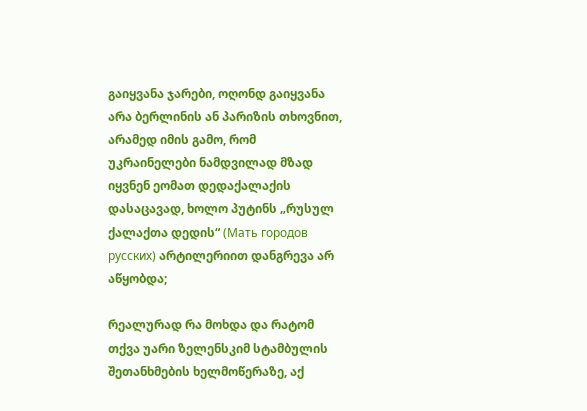გაიყვანა ჯარები, ოღონდ გაიყვანა არა ბერლინის ან პარიზის თხოვნით, არამედ იმის გამო, რომ უკრაინელები ნამდვილად მზად იყვნენ ეომათ დედაქალაქის დასაცავად, ხოლო პუტინს „რუსულ ქალაქთა დედის“ (Мать городов русских) არტილერიით დანგრევა არ აწყობდა;

რეალურად რა მოხდა და რატომ თქვა უარი ზელენსკიმ სტამბულის შეთანხმების ხელმოწერაზე, აქ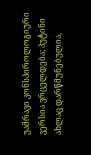უამრავი კონსპიროლოგიური ვერსია ვრცელდება; პუტინი ახლაც დარწმუნებულია,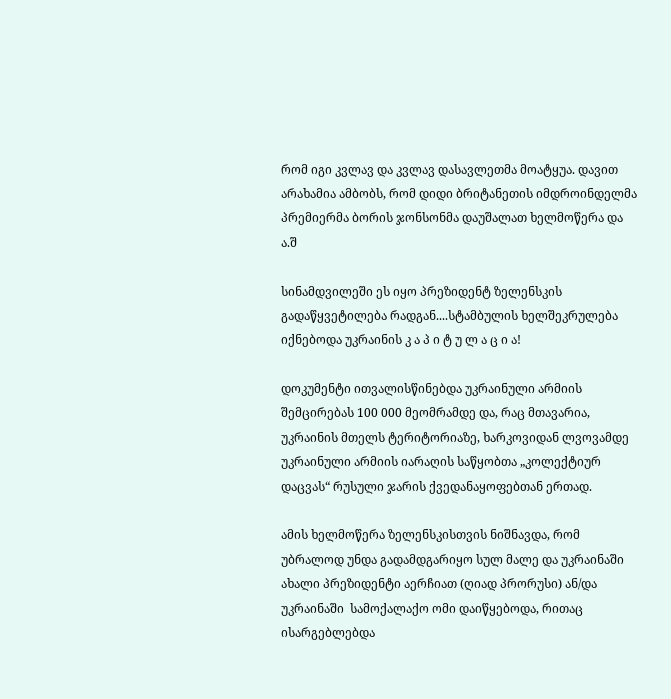რომ იგი კვლავ და კვლავ დასავლეთმა მოატყუა. დავით არახამია ამბობს, რომ დიდი ბრიტანეთის იმდროინდელმა პრემიერმა ბორის ჯონსონმა დაუშალათ ხელმოწერა და ა.შ

სინამდვილეში ეს იყო პრეზიდენტ ზელენსკის გადაწყვეტილება რადგან....სტამბულის ხელშეკრულება იქნებოდა უკრაინის კ ა პ ი ტ უ ლ ა ც ი ა!

დოკუმენტი ითვალისწინებდა უკრაინული არმიის შემცირებას 100 000 მეომრამდე და, რაც მთავარია, უკრაინის მთელს ტერიტორიაზე, ხარკოვიდან ლვოვამდე უკრაინული არმიის იარაღის საწყობთა „კოლექტიურ დაცვას“ რუსული ჯარის ქვედანაყოფებთან ერთად.

ამის ხელმოწერა ზელენსკისთვის ნიშნავდა, რომ უბრალოდ უნდა გადამდგარიყო სულ მალე და უკრაინაში ახალი პრეზიდენტი აერჩიათ (ღიად პრორუსი) ან/და უკრაინაში  სამოქალაქო ომი დაიწყებოდა, რითაც ისარგებლებდა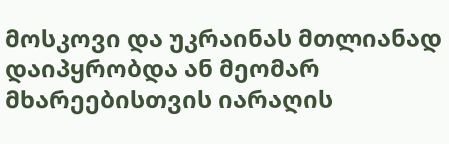მოსკოვი და უკრაინას მთლიანად დაიპყრობდა ან მეომარ მხარეებისთვის იარაღის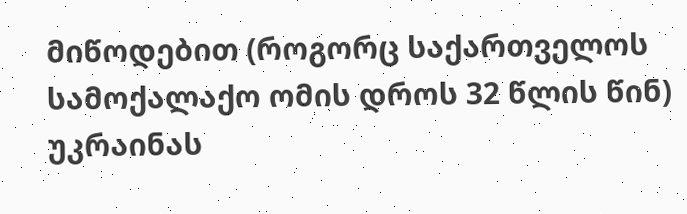მიწოდებით (როგორც საქართველოს სამოქალაქო ომის დროს 32 წლის წინ) უკრაინას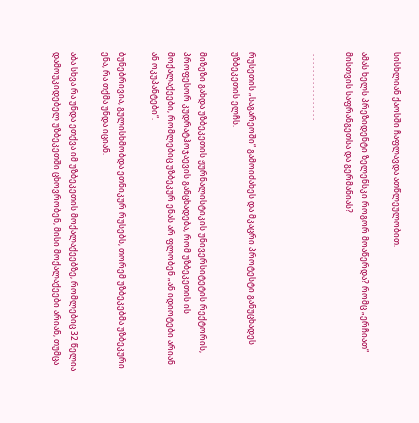სისხლიან ქაოსში ჩაფლავდა ათწლეულობით.

ამას ხელს პრეზიდენტი ზელენსკი როგორ მოაწერდა? რომც „ერჩიათ“ მისთვის საფრანგეთსა და გერმანიას?

 . . . . . . . . . . . . . . . . .



რუსეთის „საგარეოში“ გამოიძახეს და მკაცრი პროტესტი განუცხადეს უზბეკეთის ელჩს.

მიზეზი გახდა უზბეკეთის ჟურნალისტიკის უნივერსიტეტის რექტორის, პროფესორ კუდრატჰოჯაევის განცხადება, რომ უზბეკეთის ის მოქალაქეები, რომლებიც უზბეკურ ენას არ ფლობენ „ან იდიოტები არიან ან ოკუპანტები“.

ბუნებრივია, გულისხმობდა ეთნიკურ რუსებს, თორემ უზბეკებმა უზბეკური ენა, რა თქმა უნდა იციან.

აბა სხვა რა უნდა ეთქვა იმ უზბეკეთის მოქალაქეებზე, რომლებიც 32 წელია დამოუკიდებელ უზბეკეთში ცხოვრობენ, მისი მოქალაქეები არიან, თუმცა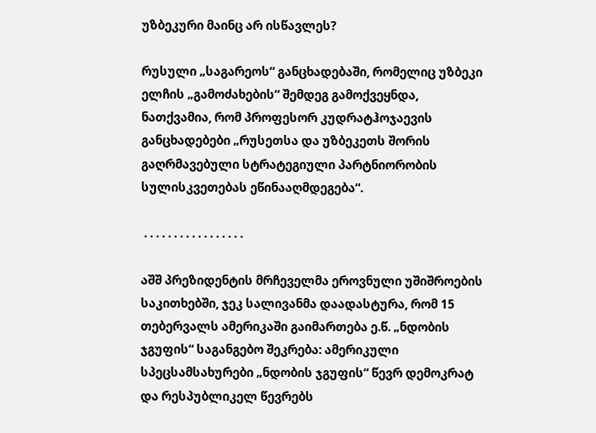უზბეკური მაინც არ ისწავლეს?

რუსული „საგარეოს“ განცხადებაში, რომელიც უზბეკი ელჩის „გამოძახების“ შემდეგ გამოქვეყნდა, ნათქვამია, რომ პროფესორ კუდრატჰოჯაევის განცხადებები „რუსეთსა და უზბეკეთს შორის გაღრმავებული სტრატეგიული პარტნიორობის სულისკვეთებას ეწინააღმდეგება“.

 . . . . . . . . . . . . . . . . .

აშშ პრეზიდენტის მრჩეველმა ეროვნული უშიშროების საკითხებში, ჯეკ სალივანმა დაადასტურა, რომ 15 თებერვალს ამერიკაში გაიმართება ე.წ. „ნდობის ჯგუფის“ საგანგებო შეკრება: ამერიკული სპეცსამსახურები „ნდობის ჯგუფის“ წევრ დემოკრატ და რესპუბლიკელ წევრებს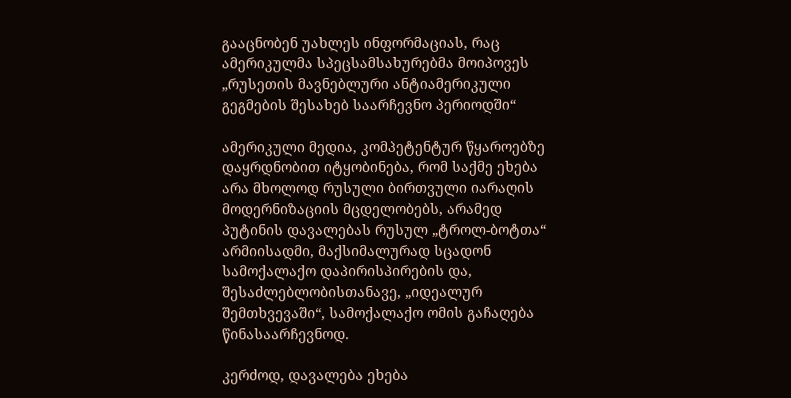გააცნობენ უახლეს ინფორმაციას, რაც ამერიკულმა სპეცსამსახურებმა მოიპოვეს „რუსეთის მავნებლური ანტიამერიკული გეგმების შესახებ საარჩევნო პერიოდში“

ამერიკული მედია, კომპეტენტურ წყაროებზე დაყრდნობით იტყობინება, რომ საქმე ეხება არა მხოლოდ რუსული ბირთვული იარაღის მოდერნიზაციის მცდელობებს, არამედ პუტინის დავალებას რუსულ „ტროლ-ბოტთა“ არმიისადმი, მაქსიმალურად სცადონ სამოქალაქო დაპირისპირების და, შესაძლებლობისთანავე, „იდეალურ შემთხვევაში“, სამოქალაქო ომის გაჩაღება წინასაარჩევნოდ.

კერძოდ, დავალება ეხება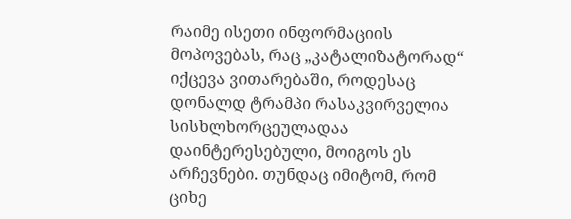რაიმე ისეთი ინფორმაციის მოპოვებას, რაც „კატალიზატორად“ იქცევა ვითარებაში, როდესაც დონალდ ტრამპი რასაკვირველია სისხლხორცეულადაა დაინტერესებული, მოიგოს ეს არჩევნები. თუნდაც იმიტომ, რომ ციხე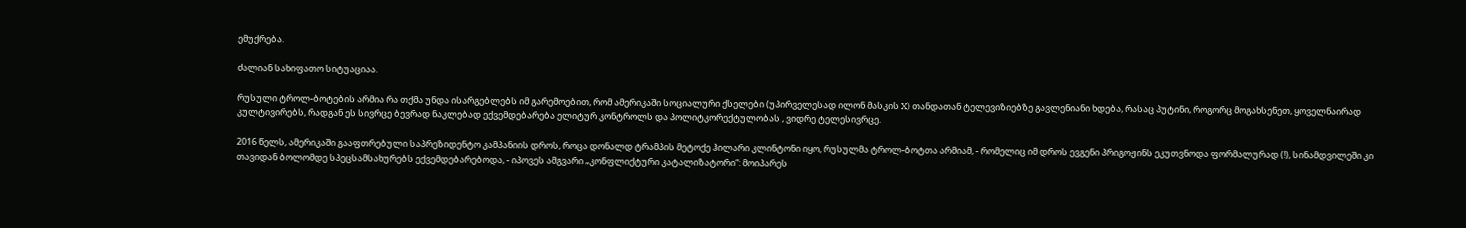ემუქრება.

ძალიან სახიფათო სიტუაციაა.

რუსული ტროლ-ბოტების არმია რა თქმა უნდა ისარგებლებს იმ გარემოებით, რომ ამერიკაში სოციალური ქსელები (უპირველესად ილონ მასკის X) თანდათან ტელევიზიებზე გავლენიანი ხდება, რასაც პუტინი, როგორც მოგახსენეთ, ყოველნაირად კულტივირებს, რადგან ეს სივრცე ბევრად ნაკლებად ექვემდებარება ელიტურ კონტროლს და პოლიტკორექტულობას , ვიდრე ტელესივრცე.

2016 წელს, ამერიკაში გააფთრებული საპრეზიდენტო კამპანიის დროს, როცა დონალდ ტრამპის მეტოქე ჰილარი კლინტონი იყო, რუსულმა ტროლ-ბოტთა არმიამ, - რომელიც იმ დროს ევგენი პრიგოჟინს ეკუთვნოდა ფორმალურად (!), სინამდვილეში კი თავიდან ბოლომდე სპეცსამსახურებს ექვემდებარებოდა, - იპოვეს ამგვარი „კონფლიქტური კატალიზატორი“: მოიპარეს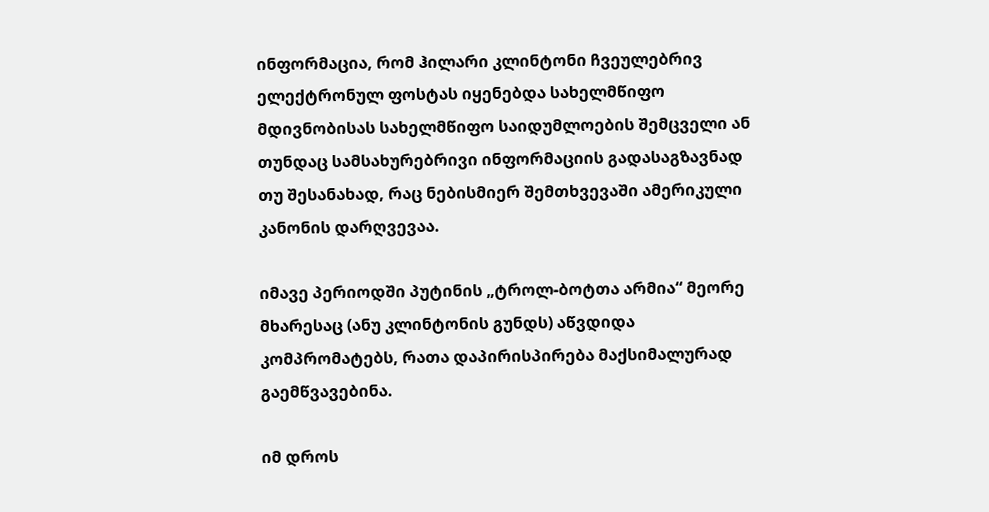ინფორმაცია, რომ ჰილარი კლინტონი ჩვეულებრივ ელექტრონულ ფოსტას იყენებდა სახელმწიფო მდივნობისას სახელმწიფო საიდუმლოების შემცველი ან თუნდაც სამსახურებრივი ინფორმაციის გადასაგზავნად თუ შესანახად, რაც ნებისმიერ შემთხვევაში ამერიკული კანონის დარღვევაა.

იმავე პერიოდში პუტინის „ტროლ-ბოტთა არმია“ მეორე მხარესაც (ანუ კლინტონის გუნდს) აწვდიდა კომპრომატებს, რათა დაპირისპირება მაქსიმალურად გაემწვავებინა.

იმ დროს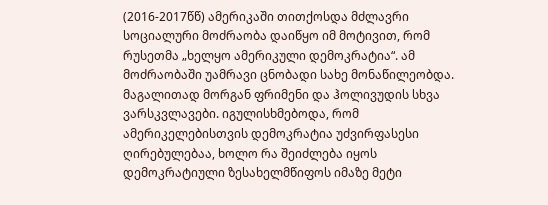(2016-2017წწ) ამერიკაში თითქოსდა მძლავრი სოციალური მოძრაობა დაიწყო იმ მოტივით, რომ რუსეთმა „ხელყო ამერიკული დემოკრატია“. ამ მოძრაობაში უამრავი ცნობადი სახე მონაწილეობდა. მაგალითად მორგან ფრიმენი და ჰოლივუდის სხვა ვარსკვლავები. იგულისხმებოდა, რომ ამერიკელებისთვის დემოკრატია უძვირფასესი ღირებულებაა, ხოლო რა შეიძლება იყოს დემოკრატიული ზესახელმწიფოს იმაზე მეტი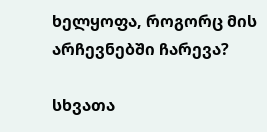ხელყოფა, როგორც მის არჩევნებში ჩარევა?

სხვათა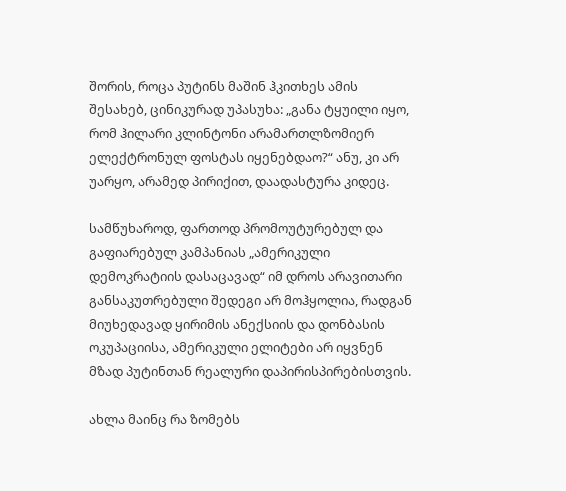შორის, როცა პუტინს მაშინ ჰკითხეს ამის შესახებ, ცინიკურად უპასუხა: „განა ტყუილი იყო, რომ ჰილარი კლინტონი არამართლზომიერ ელექტრონულ ფოსტას იყენებდაო?“ ანუ, კი არ უარყო, არამედ პირიქით, დაადასტურა კიდეც.

სამწუხაროდ, ფართოდ პრომოუტურებულ და გაფიარებულ კამპანიას „ამერიკული დემოკრატიის დასაცავად“ იმ დროს არავითარი განსაკუთრებული შედეგი არ მოჰყოლია, რადგან მიუხედავად ყირიმის ანექსიის და დონბასის ოკუპაციისა, ამერიკული ელიტები არ იყვნენ მზად პუტინთან რეალური დაპირისპირებისთვის.

ახლა მაინც რა ზომებს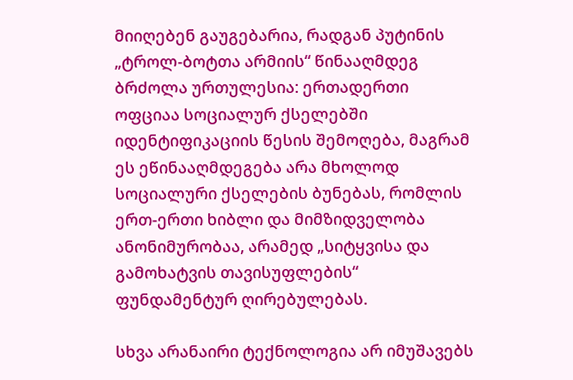მიიღებენ გაუგებარია, რადგან პუტინის „ტროლ-ბოტთა არმიის“ წინააღმდეგ ბრძოლა ურთულესია: ერთადერთი ოფციაა სოციალურ ქსელებში იდენტიფიკაციის წესის შემოღება, მაგრამ ეს ეწინააღმდეგება არა მხოლოდ სოციალური ქსელების ბუნებას, რომლის ერთ-ერთი ხიბლი და მიმზიდველობა ანონიმურობაა, არამედ „სიტყვისა და გამოხატვის თავისუფლების“ ფუნდამენტურ ღირებულებას.

სხვა არანაირი ტექნოლოგია არ იმუშავებს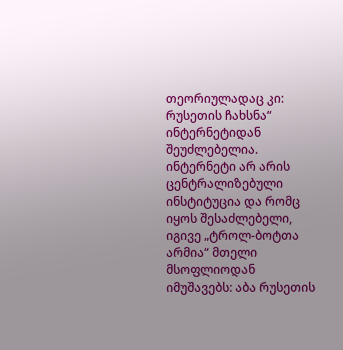თეორიულადაც კი: რუსეთის ჩახსნა“ ინტერნეტიდან შეუძლებელია. ინტერნეტი არ არის ცენტრალიზებული ინსტიტუცია და რომც იყოს შესაძლებელი, იგივე „ტროლ-ბოტთა არმია“ მთელი მსოფლიოდან იმუშავებს: აბა რუსეთის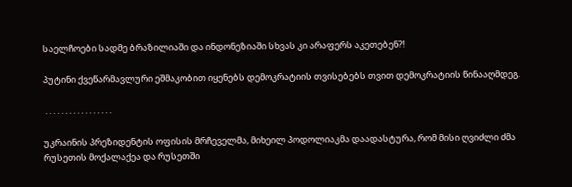საელჩოები სადმე ბრაზილიაში და ინდონეზიაში სხვას კი არაფერს აკეთებენ?!

პუტინი ქვეწარმავლური ეშმაკობით იყენებს დემოკრატიის თვისებებს თვით დემოკრატიის წინააღმდეგ.

 . . . . . . . . . . . . . . . . .

უკრაინის პრეზიდენტის ოფისის მრჩეველმა, მიხეილ პოდოლიაკმა დაადასტურა, რომ მისი ღვიძლი ძმა რუსეთის მოქალაქეა და რუსეთში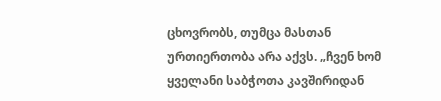ცხოვრობს, თუმცა მასთან ურთიერთობა არა აქვს. „ჩვენ ხომ ყველანი საბჭოთა კავშირიდან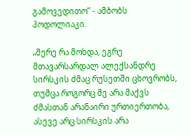გამოვედითო“ - ამბობს პოდოლიაკი.

„მერე რა მოხდა, ეგრე მთავარსარდალ ალექსანდრე სირსკის ძმაც რუსეთში ცხოვრობს, თუმცა როგორც მე არა მაქვს ძმასთან არანაირი ურთიერთობა, ასევე არც სირსკის არა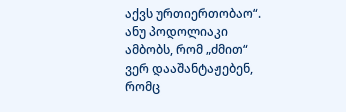აქვს ურთიერთობაო“. ანუ პოდოლიაკი ამბობს, რომ „ძმით“ ვერ დააშანტაჟებენ, რომც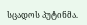სცადოს პუტინმა.